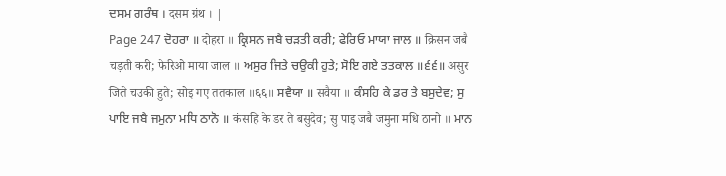ਦਸਮ ਗਰੰਥ । दसम ग्रंथ । |
Page 247 ਦੋਹਰਾ ॥ दोहरा ॥ ਕ੍ਰਿਸਨ ਜਬੈ ਚੜਤੀ ਕਰੀ; ਫੇਰਿਓ ਮਾਯਾ ਜਾਲ ॥ क्रिसन जबै चड़ती करी; फेरिओ माया जाल ॥ ਅਸੁਰ ਜਿਤੇ ਚਉਕੀ ਹੁਤੇ; ਸੋਇ ਗਏ ਤਤਕਾਲ ॥੬੬॥ असुर जिते चउकी हुते; सोइ गए ततकाल ॥६६॥ ਸਵੈਯਾ ॥ सवैया ॥ ਕੰਸਹਿ ਕੇ ਡਰ ਤੇ ਬਸੁਦੇਵ; ਸੁ ਪਾਇ ਜਬੈ ਜਮੁਨਾ ਮਧਿ ਠਾਨੋ ॥ कंसहि के डर ते बसुदेव; सु पाइ जबै जमुना मधि ठानो ॥ ਮਾਨ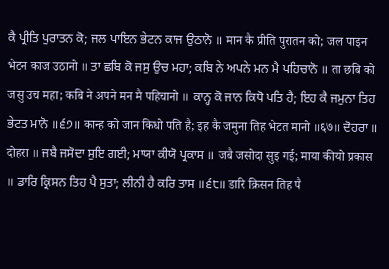ਕੈ ਪ੍ਰੀਤਿ ਪੁਰਾਤਨ ਕੋ; ਜਲ ਪਾਇਨ ਭੇਟਨ ਕਾਜ ਉਠਾਨੋ ॥ मान कै प्रीति पुरातन को; जल पाइन भेटन काज उठानो ॥ ਤਾ ਛਬਿ ਕੋ ਜਸੁ ਉਚ ਮਹਾ; ਕਬਿ ਨੇ ਅਪਨੇ ਮਨ ਮੈ ਪਹਿਚਾਨੋ ॥ ता छबि को जसु उच महा; कबि ने अपने मन मै पहिचानो ॥ ਕਾਨ੍ਹ ਕੋ ਜਾਨ ਕਿਧੋ ਪਤਿ ਹੈ; ਇਹ ਕੈ ਜਮੁਨਾ ਤਿਹ ਭੇਟਤ ਮਾਨੋ ॥੬੭॥ कान्ह को जान किधो पति है; इह कै जमुना तिह भेटत मानो ॥६७॥ ਦੋਹਰਾ ॥ दोहरा ॥ ਜਬੈ ਜਸੋਦਾ ਸੁਇ ਗਈ; ਮਾਯਾ ਕੀਯੋ ਪ੍ਰਕਾਸ ॥ जबै जसोदा सुइ गई; माया कीयो प्रकास ॥ ਡਾਰਿ ਕ੍ਰਿਸਨ ਤਿਹ ਪੈ ਸੁਤਾ; ਲੀਨੀ ਹੈ ਕਰਿ ਤਾਸ ॥੬੮॥ डारि क्रिसन तिह पै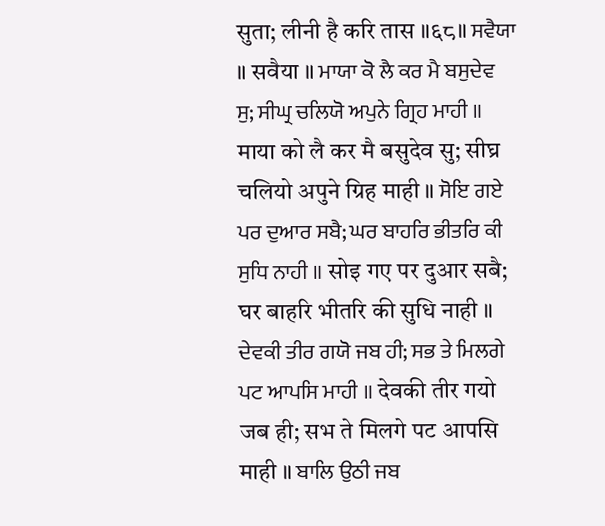सुता; लीनी है करि तास ॥६८॥ ਸਵੈਯਾ ॥ सवैया ॥ ਮਾਯਾ ਕੋ ਲੈ ਕਰ ਮੈ ਬਸੁਦੇਵ ਸੁ; ਸੀਘ੍ਰ ਚਲਿਯੋ ਅਪੁਨੇ ਗ੍ਰਿਹ ਮਾਹੀ ॥ माया को लै कर मै बसुदेव सु; सीघ्र चलियो अपुने ग्रिह माही ॥ ਸੋਇ ਗਏ ਪਰ ਦੁਆਰ ਸਬੈ; ਘਰ ਬਾਹਰਿ ਭੀਤਰਿ ਕੀ ਸੁਧਿ ਨਾਹੀ ॥ सोइ गए पर दुआर सबै; घर बाहरि भीतरि की सुधि नाही ॥ ਦੇਵਕੀ ਤੀਰ ਗਯੋ ਜਬ ਹੀ; ਸਭ ਤੇ ਮਿਲਗੇ ਪਟ ਆਪਸਿ ਮਾਹੀ ॥ देवकी तीर गयो जब ही; सभ ते मिलगे पट आपसि माही ॥ ਬਾਲਿ ਉਠੀ ਜਬ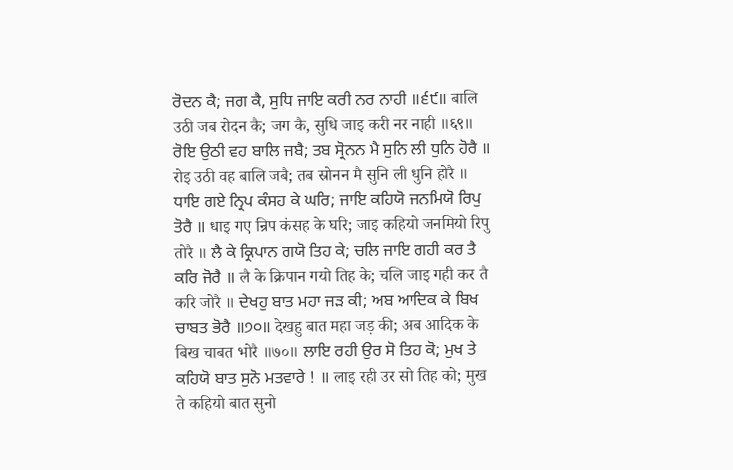ਰੋਦਨ ਕੈ; ਜਗ ਕੈ, ਸੁਧਿ ਜਾਇ ਕਰੀ ਨਰ ਨਾਹੀ ॥੬੯॥ बालि उठी जब रोदन कै; जग कै, सुधि जाइ करी नर नाही ॥६९॥ ਰੋਇ ਉਠੀ ਵਹ ਬਾਲਿ ਜਬੈ; ਤਬ ਸ੍ਰੋਨਨ ਮੈ ਸੁਨਿ ਲੀ ਧੁਨਿ ਹੋਰੈ ॥ रोइ उठी वह बालि जबै; तब स्रोनन मै सुनि ली धुनि होरै ॥ ਧਾਇ ਗਏ ਨ੍ਰਿਪ ਕੰਸਹ ਕੇ ਘਰਿ; ਜਾਇ ਕਹਿਯੋ ਜਨਮਿਯੋ ਰਿਪੁ ਤੋਰੈ ॥ धाइ गए न्रिप कंसह के घरि; जाइ कहियो जनमियो रिपु तोरै ॥ ਲੈ ਕੇ ਕ੍ਰਿਪਾਨ ਗਯੋ ਤਿਹ ਕੇ; ਚਲਿ ਜਾਇ ਗਹੀ ਕਰ ਤੈ ਕਰਿ ਜੋਰੈ ॥ लै के क्रिपान गयो तिह के; चलि जाइ गही कर तै करि जोरै ॥ ਦੇਖਹੁ ਬਾਤ ਮਹਾ ਜੜ ਕੀ; ਅਬ ਆਦਿਕ ਕੇ ਬਿਖ ਚਾਬਤ ਭੋਰੈ ॥੭੦॥ देखहु बात महा जड़ की; अब आदिक के बिख चाबत भोरै ॥७०॥ ਲਾਇ ਰਹੀ ਉਰ ਸੋ ਤਿਹ ਕੋ; ਮੁਖ ਤੇ ਕਹਿਯੋ ਬਾਤ ਸੁਨੋ ਮਤਵਾਰੇ ! ॥ लाइ रही उर सो तिह को; मुख ते कहियो बात सुनो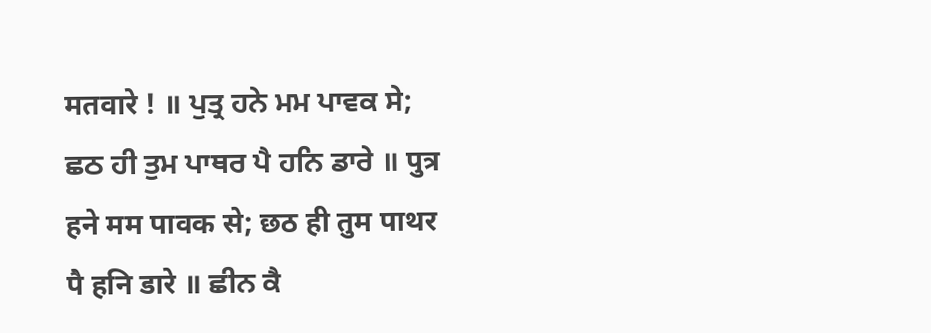मतवारे ! ॥ ਪੁਤ੍ਰ ਹਨੇ ਮਮ ਪਾਵਕ ਸੇ; ਛਠ ਹੀ ਤੁਮ ਪਾਥਰ ਪੈ ਹਨਿ ਡਾਰੇ ॥ पुत्र हने मम पावक से; छठ ही तुम पाथर पै हनि डारे ॥ ਛੀਨ ਕੈ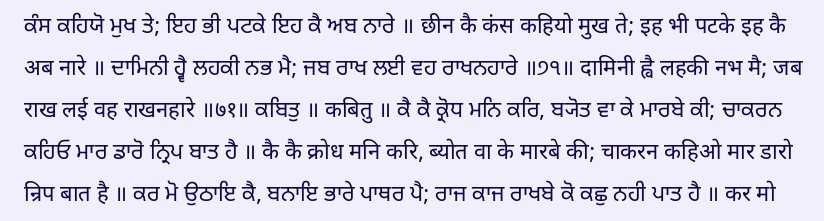ਕੰਸ ਕਹਿਯੋ ਮੁਖ ਤੇ; ਇਹ ਭੀ ਪਟਕੇ ਇਹ ਕੈ ਅਬ ਨਾਰੇ ॥ छीन कै कंस कहियो मुख ते; इह भी पटके इह कै अब नारे ॥ ਦਾਮਿਨੀ ਹ੍ਵੈ ਲਹਕੀ ਨਭ ਮੈ; ਜਬ ਰਾਖ ਲਈ ਵਹ ਰਾਖਨਹਾਰੇ ॥੭੧॥ दामिनी ह्वै लहकी नभ मै; जब राख लई वह राखनहारे ॥७१॥ ਕਬਿਤੁ ॥ कबितु ॥ ਕੈ ਕੈ ਕ੍ਰੋਧ ਮਨਿ ਕਰਿ, ਬ੍ਯੋਤ ਵਾ ਕੇ ਮਾਰਬੇ ਕੀ; ਚਾਕਰਨ ਕਹਿਓ ਮਾਰ ਡਾਰੋ ਨ੍ਰਿਪ ਬਾਤ ਹੈ ॥ कै कै क्रोध मनि करि, ब्योत वा के मारबे की; चाकरन कहिओ मार डारो न्रिप बात है ॥ ਕਰ ਮੋ ਉਠਾਇ ਕੈ, ਬਨਾਇ ਭਾਰੇ ਪਾਥਰ ਪੈ; ਰਾਜ ਕਾਜ ਰਾਖਬੇ ਕੋ ਕਛੁ ਨਹੀ ਪਾਤ ਹੈ ॥ कर मो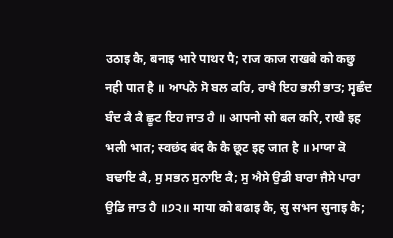उठाइ कै, बनाइ भारे पाथर पै; राज काज राखबे को कछु नही पात है ॥ ਆਪਨੋ ਸੋ ਬਲ ਕਰਿ, ਰਾਖੈ ਇਹ ਭਲੀ ਭਾਤ; ਸ੍ਵਛੰਦ ਬੰਦ ਕੈ ਕੈ ਛੂਟ ਇਹ ਜਾਤ ਹੈ ॥ आपनो सो बल करि, राखै इह भली भात; स्वछंद बंद कै कै छूट इह जात है ॥ ਮਾਯਾ ਕੋ ਬਢਾਇ ਕੈ, ਸੁ ਸਭਨ ਸੁਨਾਇ ਕੈ; ਸੁ ਐਸੇ ਉਡੀ ਬਾਰਾ ਜੈਸੇ ਪਾਰਾ ਉਡਿ ਜਾਤ ਹੈ ॥੭੨॥ माया को बढाइ कै, सु सभन सुनाइ कै;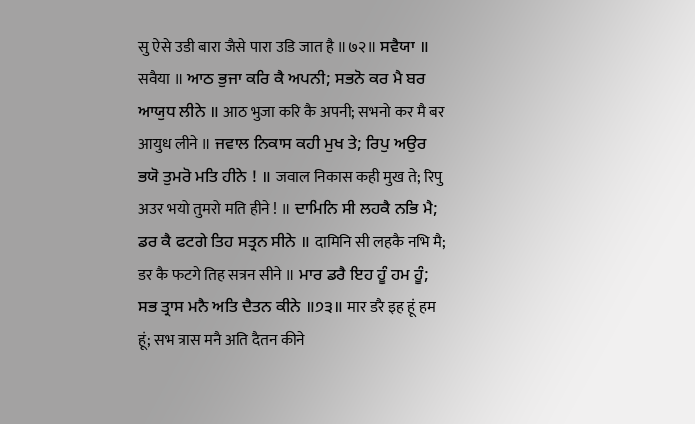सु ऐसे उडी बारा जैसे पारा उडि जात है ॥७२॥ ਸਵੈਯਾ ॥ सवैया ॥ ਆਠ ਭੁਜਾ ਕਰਿ ਕੈ ਅਪਨੀ; ਸਭਨੋ ਕਰ ਮੈ ਬਰ ਆਯੁਧ ਲੀਨੇ ॥ आठ भुजा करि कै अपनी; सभनो कर मै बर आयुध लीने ॥ ਜਵਾਲ ਨਿਕਾਸ ਕਹੀ ਮੁਖ ਤੇ; ਰਿਪੁ ਅਉਰ ਭਯੋ ਤੁਮਰੋ ਮਤਿ ਹੀਨੇ ! ॥ जवाल निकास कही मुख ते; रिपु अउर भयो तुमरो मति हीने ! ॥ ਦਾਮਿਨਿ ਸੀ ਲਹਕੈ ਨਭਿ ਮੈ; ਡਰ ਕੈ ਫਟਗੇ ਤਿਹ ਸਤ੍ਰਨ ਸੀਨੇ ॥ दामिनि सी लहकै नभि मै; डर कै फटगे तिह सत्रन सीने ॥ ਮਾਰ ਡਰੈ ਇਹ ਹੂੰ ਹਮ ਹੂੰ; ਸਭ ਤ੍ਰਾਸ ਮਨੈ ਅਤਿ ਦੈਤਨ ਕੀਨੇ ॥੭੩॥ मार डरै इह हूं हम हूं; सभ त्रास मनै अति दैतन कीने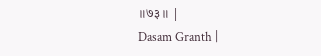॥७३॥ |
Dasam Granth |